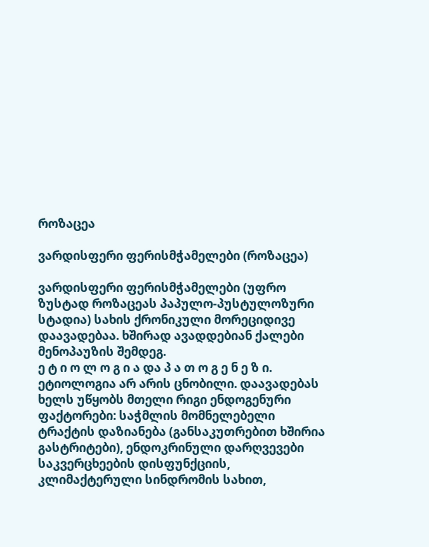როზაცეა

ვარდისფერი ფერისმჭამელები (როზაცეა)

ვარდისფერი ფერისმჭამელები (უფრო ზუსტად როზაცეას პაპულო-პუსტულოზური სტადია) სახის ქრონიკული მორეციდივე დაავადებაა. ხშირად ავადდებიან ქალები მენოპაუზის შემდეგ.
ე ტ ი ო ლ ო გ ი ა და პ ა თ ო გ ე ნ ე ზ ი. ეტიოლოგია არ არის ცნობილი. დაავადებას ხელს უწყობს მთელი რიგი ენდოგენური ფაქტორები: საჭმლის მომნელებელი ტრაქტის დაზიანება (განსაკუთრებით ხშირია გასტრიტები), ენდოკრინული დარღვევები საკვერცხეების დისფუნქციის, კლიმაქტერული სინდრომის სახით,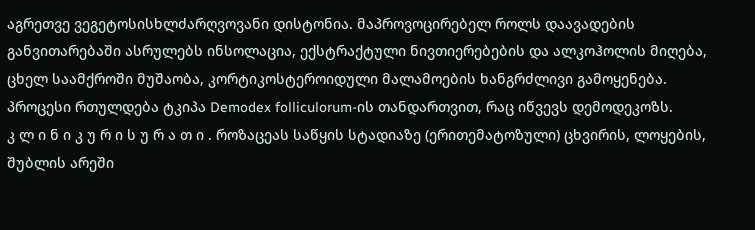აგრეთვე ვეგეტოსისხლძარღვოვანი დისტონია. მაპროვოცირებელ როლს დაავადების განვითარებაში ასრულებს ინსოლაცია, ექსტრაქტული ნივთიერებების და ალკოჰოლის მიღება, ცხელ საამქროში მუშაობა, კორტიკოსტეროიდული მალამოების ხანგრძლივი გამოყენება. პროცესი რთულდება ტკიპა Demodex folliculorum-ის თანდართვით, რაც იწვევს დემოდეკოზს.
კ ლ ი ნ ი კ უ რ ი ს უ რ ა თ ი . როზაცეას საწყის სტადიაზე (ერითემატოზული) ცხვირის, ლოყების, შუბლის არეში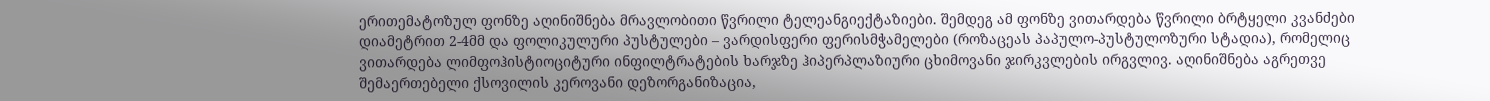ერითემატოზულ ფონზე აღინიშნება მრავლობითი წვრილი ტელეანგიექტაზიები. შემდეგ ამ ფონზე ვითარდება წვრილი ბრტყელი კვანძები დიამეტრით 2-4მმ და ფოლიკულური პუსტულები – ვარდისფერი ფერისმჭამელები (როზაცეას პაპულო-პუსტულოზური სტადია), რომელიც ვითარდება ლიმფოჰისტიოციტური ინფილტრატების ხარჯზე ჰიპერპლაზიური ცხიმოვანი ჯირკვლების ირგვლივ. აღინიშნება აგრეთვე შემაერთებელი ქსოვილის კეროვანი დეზორგანიზაცია,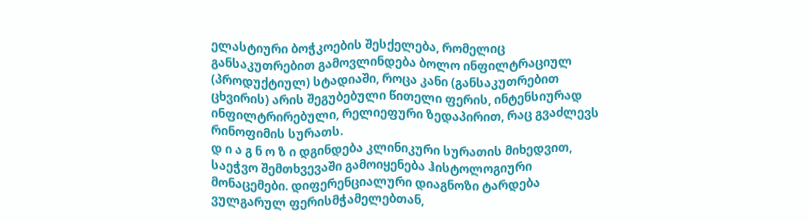ელასტიური ბოჭკოების შესქელება, რომელიც განსაკუთრებით გამოვლინდება ბოლო ინფილტრაციულ (პროდუქტიულ) სტადიაში, როცა კანი (განსაკუთრებით ცხვირის) არის შეგუბებული წითელი ფერის, ინტენსიურად ინფილტრირებული, რელიეფური ზედაპირით, რაც გვაძლევს რინოფიმის სურათს.
დ ი ა გ ნ ო ზ ი დგინდება კლინიკური სურათის მიხედვით, საეჭვო შემთხვევაში გამოიყენება ჰისტოლოგიური მონაცემები. დიფერენციალური დიაგნოზი ტარდება ვულგარულ ფერისმჭამელებთან,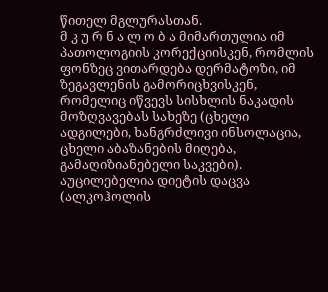წითელ მგლურასთან.
მ კ უ რ ნ ა ლ ო ბ ა მიმართულია იმ პათოლოგიის კორექციისკენ, რომლის ფონზეც ვითარდება დერმატოზი, იმ ზეგავლენის გამორიცხვისკენ, რომელიც იწვევს სისხლის ნაკადის მოზღვავებას სახეზე (ცხელი ადგილები, ხანგრძლივი ინსოლაცია, ცხელი აბაზანების მიღება, გამაღიზიანებელი საკვები). აუცილებელია დიეტის დაცვა (ალკოჰოლის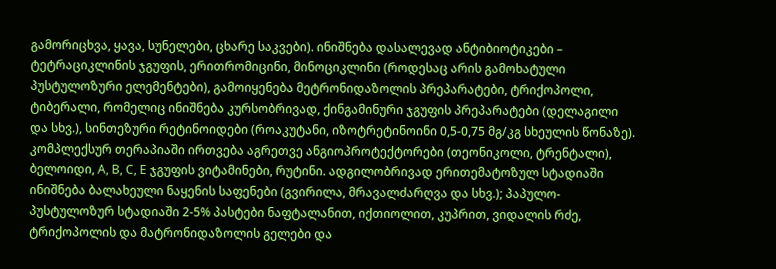გამორიცხვა, ყავა, სუნელები, ცხარე საკვები). ინიშნება დასალევად ანტიბიოტიკები – ტეტრაციკლინის ჯგუფის, ერითრომიცინი, მინოციკლინი (როდესაც არის გამოხატული პუსტულოზური ელემენტები), გამოიყენება მეტრონიდაზოლის პრეპარატები, ტრიქოპოლი, ტიბერალი, რომელიც ინიშნება კურსობრივად, ქინგამინური ჯგუფის პრეპარატები (დელაგილი და სხვ.), სინთეზური რეტინოიდები (როაკუტანი, იზოტრეტინოინი 0,5-0,75 მგ/კგ სხეულის წონაზე). კომპლექსურ თერაპიაში ირთვება აგრეთვე ანგიოპროტექტორები (თეონიკოლი, ტრენტალი), ბელოიდი, A, B, C, E ჯგუფის ვიტამინები, რუტინი. ადგილობრივად ერითემატოზულ სტადიაში ინიშნება ბალახეული ნაყენის საფენები (გვირილა, მრავალძარღვა და სხვ.); პაპულო-პუსტულოზურ სტადიაში 2-5% პასტები ნაფტალანით, იქთიოლით, კუპრით, ვიდალის რძე, ტრიქოპოლის და მატრონიდაზოლის გელები და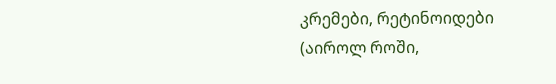კრემები, რეტინოიდები (აიროლ როში,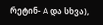რეტინ- A და სხვა),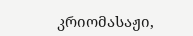კრიომასაჟი,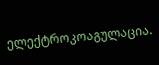ელექტროკოაგულაცია.